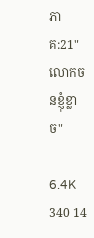ភាគ:21"លោកចនខ្ញុំខ្លាច"

6.4K 340 14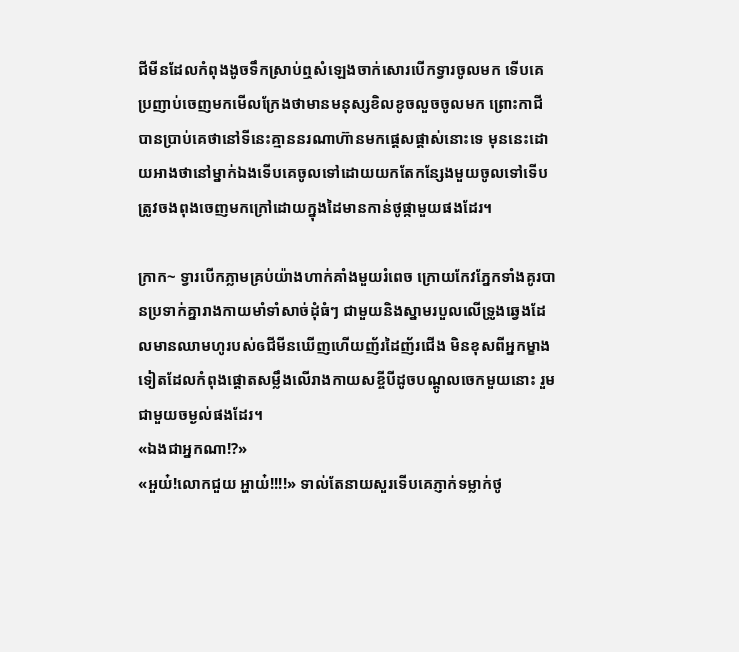ជីមីនដែលកំពុងងូចទឹកស្រាប់ឮសំឡេងចាក់សោរបើកទ្វារចូលមក ទើបគេប្រញាប់ចេញមកមើលក្រែងថាមានមនុស្សខិលខូចលួចចូលមក ព្រោះកាជីបានប្រាប់គេថានៅទីនេះគ្មាននរណាហ៊ានមកផ្ដេសផ្ដាស់នោះទេ មុននេះដោយអាងថានៅម្នាក់ឯងទើបគេចូលទៅដោយយកតែកន្សែងមួយចូលទៅទើបត្រូវចងពុងចេញមកក្រៅដោយក្នុងដៃមានកាន់ថូផ្កាមួយផងដែរ។

ក្រាក~ ទ្វារបើកភ្លាមគ្រប់យ៉ាងហាក់គាំងមួយរំពេច ក្រោយកែវភ្នែកទាំងគូរបានប្រទាក់គ្នារាងកាយមាំទាំសាច់ដុំធំៗ ជាមួយនិងស្នាមរបួលលើទ្រូងឆ្វេងដែលមានឈាមហូរបស់ឲជីមីនឃើញហើយញ័រដៃញ័រជើង មិនខុសពីអ្នកម្ខាងទៀតដែលកំពុងផ្ដោតសម្លឹងលើរាងកាយសខ្ចីបីដូចបណ្ដូលចេកមួយនោះ រួមជាមួយចម្ងល់ផងដែរ។
«ឯងជាអ្នកណា!?»
«អួយ៎!លោកជួយ អ្ហាយ៎!!!!» ទាល់តែនាយសួរទើបគេភ្ញាក់ទម្លាក់ថូ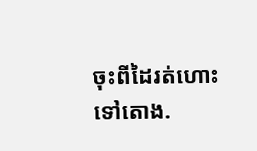ចុះពីដៃរត់ហោះទៅតោង.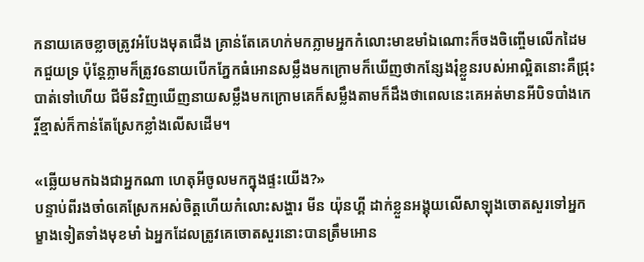កនាយគេចខ្លាចត្រូវអំបែងមុតជើង គ្រាន់តែគេហក់មកភ្លាមអ្នកកំលោះមាឌមាំឯណោះក៏ចងចិញ្ចើមលើកដៃមកជួយទ្រ ប៉ុន្តែភ្លាមក៏ត្រូវឲនាយបើកភ្នែកធំអោនសម្លឹងមកក្រោមក៏ឃើញថាកន្សែងរុំខ្លួនរបស់អាល្អិតនោះគឺជ្រុះបាត់ទៅហើយ ជីមីនវិញឃើញនាយសម្លឹងមកក្រោមគេក៏សម្លឹងតាមក៏ដឹងថាពេលនេះគេអត់មានអីបិទបាំងកេរ្តិ៍ខ្មាស់ក៏កាន់តែស្រែកខ្លាំងលើសដើម។

«ឆ្លើយមកឯងជាអ្នកណា ហេតុអីចូលមកក្នុងផ្ទះយើង?»
បន្ទាប់ពីរងចាំឲគេស្រែកអស់ចិត្តហើយកំលោះសង្ហារ មីន យ៉ុនហ្គី ដាក់ខ្លួនអង្គុយលើសាឡុងចោតសួរទៅអ្នកម្ខាងទៀតទាំងមុខមាំ ឯអ្នកដែលត្រូវគេចោតសួរនោះបានត្រឹមអោន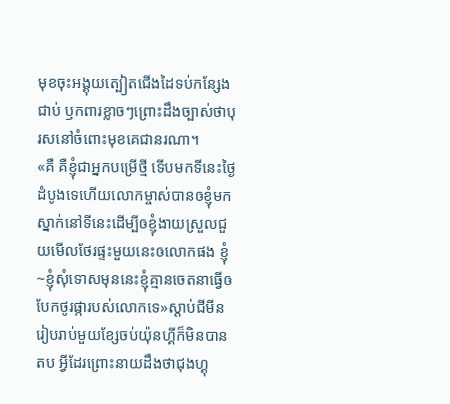មុខចុះអង្គុយត្បៀតជើងដៃទប់កន្សែងជាប់ ឫកពារខ្លាចៗព្រោះដឹងច្បាស់ថាបុរសនៅចំពោះមុខគេជានរណា។
«គឺ គឺខ្ញុំជាអ្នកបម្រើថ្មី ទើបមកទីនេះថ្ងៃដំបូងទេហើយលោកម្ចាស់បានឲខ្ញុំមកស្នាក់នៅទីនេះដើម្បីឲខ្ញុំងាយស្រួលជួយមើលថែរផ្ទះមួយនេះឲលោកផង ខ្ញុំ~ខ្ញុំសុំទោសមុននេះខ្ញុំគ្មានចេតនាធ្វើឲបែកថូរផ្ការបស់លោកទេ»ស្ដាប់ជីមីនរៀបរាប់មួយខ្សែចប់យ៉ុនហ្គីក៏មិនបានតប អ្វីដែរព្រោះនាយដឹងថាជុងហ្គុ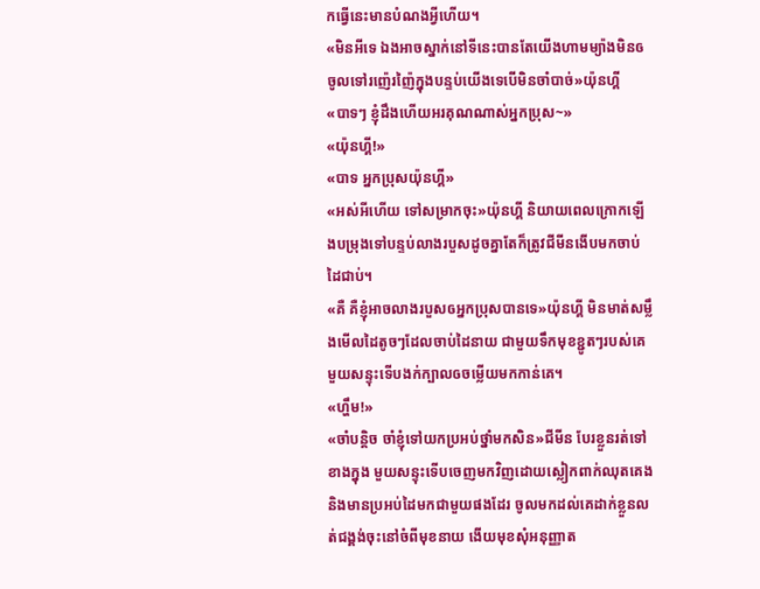កធ្វើនេះមានបំណងអ្វីហើយ។
«មិនអីទេ ឯងអាចស្នាក់នៅទីនេះបានតែយើងហាមម្យ៉ាងមិនឲចូលទៅរញ៉េរញ៉ៃក្នុងបន្ទប់យើងទេបើមិនចាំបាច់»យ៉ុនហ្គី
«បាទៗ ខ្ញុំដឹងហើយអរគុណណាស់អ្នកប្រុស~»
«យ៉ុនហ្គី!»
«បាទ អ្នកប្រុសយ៉ុនហ្គី»
«អស់អីហើយ ទៅសម្រាកចុះ»យ៉ុនហ្គី និយាយពេលក្រោកឡើងបម្រុងទៅបន្ទប់លាងរបួសដូចគ្នាតែក៏ត្រូវជីមីនងើបមកចាប់ដៃជាប់។
«គឺ គឺខ្ញុំអាចលាងរបួសឲអ្នកប្រុសបានទេ»យ៉ុនហ្គី មិនមាត់សម្លឹងមើលដៃតូចៗដែលចាប់ដៃនាយ ជាមួយទឹកមុខខ្ជូតៗរបស់គេមួយសន្ទុះទើបងក់ក្បាលឲចម្លើយមកកាន់គេ។
«ហឹ្ហម!»
«ចាំបន្ដិច ចាំខ្ញុំទៅយកប្រអប់ថ្នាំមកសិន»ជីមីន បែរខ្លួនរត់ទៅខាងក្នុង មួយសន្ទុះទើបចេញមកវិញដោយស្លៀកពាក់ឈុតគេង និងមានប្រអប់ដៃមកជាមួយផងដែរ ចូលមកដល់គេដាក់ខ្លួនលត់ជង្គង់ចុះនៅចំពីមុខនាយ ងើយមុខសុំអនុញ្ញាត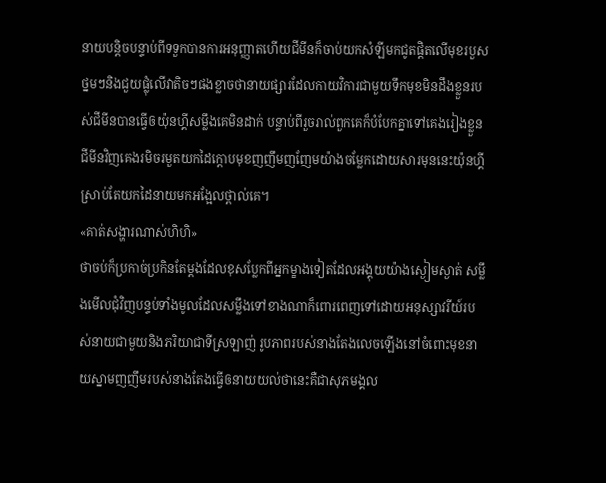នាយបន្តិចបន្ទាប់ពីទទួកបានការអនុញ្ញាតហើយជីមីនក៏ចាប់យកសំឡីមកជូតផ្ដិតលើមុខរបួសថ្នមៗនិងជួយផ្លុំលើវាតិចៗផងខ្លាចថានាយផ្សារដែលកាយវិការជាមួយទឹកមុខមិនដឹងខ្លួនរបស់ជីមីនបានធ្វើឲយ៉ុនហ្គីសម្លឹងគេមិនដាក់ បន្ទាប់ពីរួចរាល់ពួកគេក៏បំបែកគ្នាទៅគេងរៀងខ្លួន ជីមីនវិញគេងរមិចរមួតយកដៃក្ដោបមុខញញឹមញញែមយ៉ាងចម្លែកដោយសារមុននេះយ៉ុនហ្គីស្រាប់តែយកដៃនាយមកអង្អែលថ្ពាល់គេ។
«គាត់សង្ហារណាស់ហិហិ»
ថាចប់ក៏ប្រកាច់ប្រកិនតែម្ដងដែលខុសប្លែកពីអ្នកម្ខាងទៀតដែលអង្គុយយ៉ាងស្ងៀមស្ងាត់ សម្លឹងមើលជុំវិញបន្ទប់ទាំងមូលដែលសម្លឹងទៅខាងណាក៏ពោរពេញទៅដោយអនុស្សាវរីយ៍របស់នាយជាមួយនិងភរិយាជាទីស្រឡាញ់ រូបភាពរបស់នាងតែងលេចឡើងនៅចំពោះមុខនាយស្នាមញញឹមរបស់នាងតែងធ្វើឲនាយយល់ថានេះគឺជាសុភមង្គល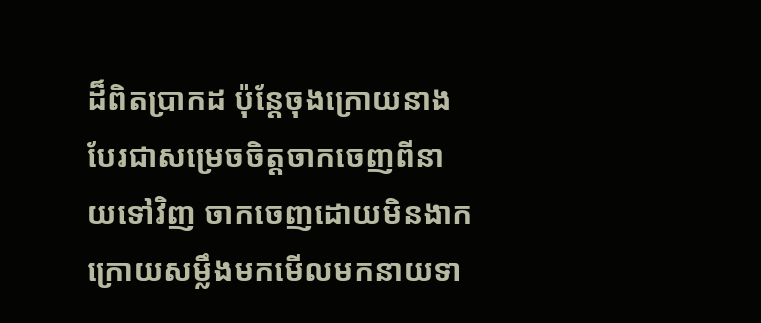ដ៏ពិតប្រាកដ ប៉ុន្តែចុងក្រោយនាងបែរជាសម្រេចចិត្តចាកចេញពីនាយទៅវិញ ចាកចេញដោយមិនងាកក្រោយសម្លឹងមកមើលមកនាយទា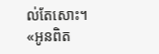ល់តែសោះ។
«អូនពិត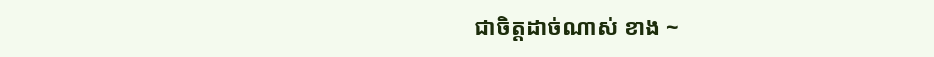ជាចិត្តដាច់ណាស់ ខាង ~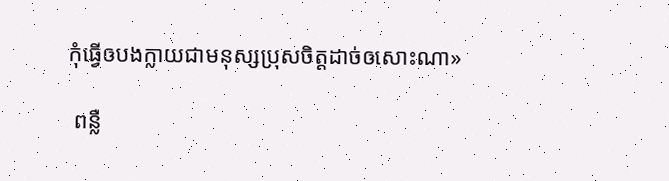កុំធ្វើឲបងក្លាយជាមនុស្សប្រុសចិត្តដាច់ឲសោះណា»

 ពន្លឺ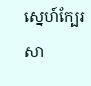ស្នេហ៍ក្បែរសា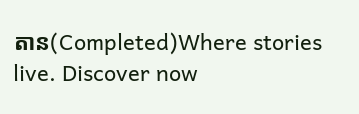តាន(Completed)Where stories live. Discover now